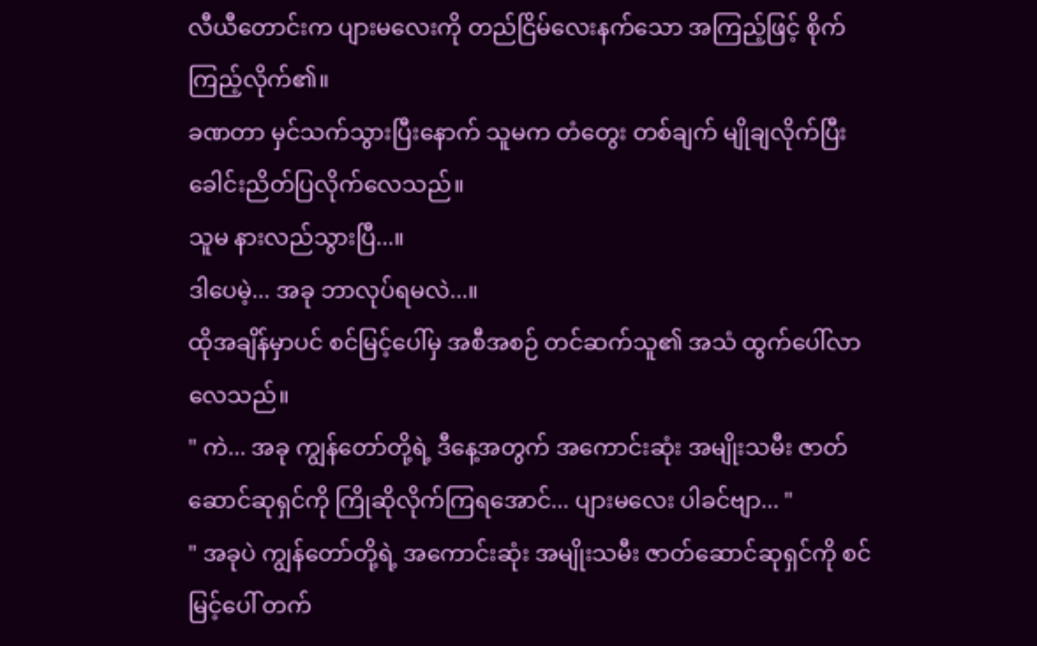လီယီတောင်းက ပျားမလေးကို တည်ငြိမ်လေးနက်သော အကြည့်ဖြင့် စိုက်ကြည့်လိုက်၏။
ခဏတာ မှင်သက်သွားပြီးနောက် သူမက တံတွေး တစ်ချက် မျိုချလိုက်ပြီး ခေါင်းညိတ်ပြလိုက်လေသည်။
သူမ နားလည်သွားပြီ...။
ဒါပေမဲ့... အခု ဘာလုပ်ရမလဲ...။
ထိုအချိန်မှာပင် စင်မြင့်ပေါ်မှ အစီအစဉ် တင်ဆက်သူ၏ အသံ ထွက်ပေါ်လာလေသည်။
" ကဲ... အခု ကျွန်တော်တို့ရဲ့ ဒီနေ့အတွက် အကောင်းဆုံး အမျိုးသမီး ဇာတ်ဆောင်ဆုရှင်ကို ကြိုဆိုလိုက်ကြရအောင်... ပျားမလေး ပါခင်ဗျာ... "
" အခုပဲ ကျွန်တော်တို့ရဲ့ အကောင်းဆုံး အမျိုးသမီး ဇာတ်ဆောင်ဆုရှင်ကို စင်မြင့်ပေါ် တက်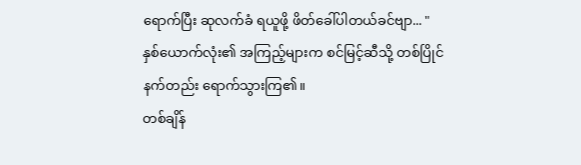ရောက်ပြီး ဆုလက်ခံ ရယူဖို့ ဖိတ်ခေါ်ပါတယ်ခင်ဗျာ... "
နှစ်ယောက်လုံး၏ အကြည့်များက စင်မြင့်ဆီသို့ တစ်ပြိုင်နက်တည်း ရောက်သွားကြ၏။
တစ်ချိန်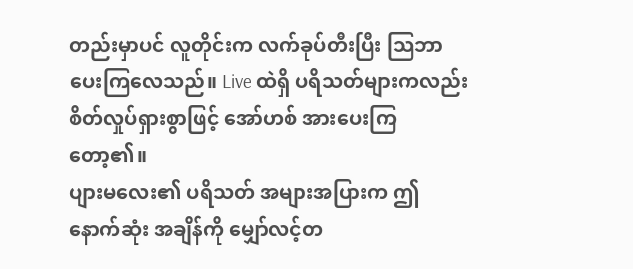တည်းမှာပင် လူတိုင်းက လက်ခုပ်တီးပြီး သြဘာပေးကြလေသည်။ Live ထဲရှိ ပရိသတ်များကလည်း စိတ်လှုပ်ရှားစွာဖြင့် အော်ဟစ် အားပေးကြတော့၏။
ပျားမလေး၏ ပရိသတ် အများအပြားက ဤနောက်ဆုံး အချိန်ကို မျှော်လင့်တ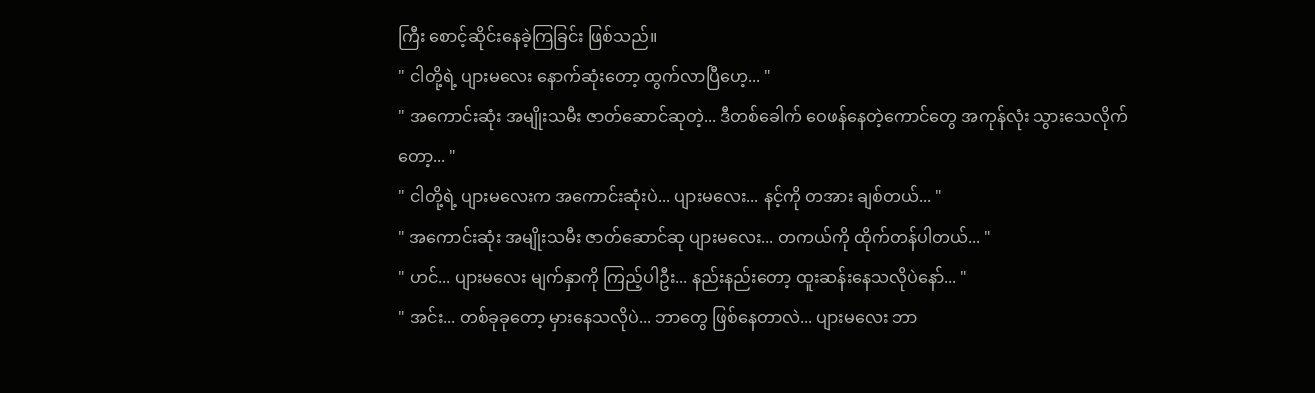ကြီး စောင့်ဆိုင်းနေခဲ့ကြခြင်း ဖြစ်သည်။
" ငါတို့ရဲ့ ပျားမလေး နောက်ဆုံးတော့ ထွက်လာပြီဟေ့... "
" အကောင်းဆုံး အမျိုးသမီး ဇာတ်ဆောင်ဆုတဲ့... ဒီတစ်ခေါက် ဝေဖန်နေတဲ့ကောင်တွေ အကုန်လုံး သွားသေလိုက်တော့... "
" ငါတို့ရဲ့ ပျားမလေးက အကောင်းဆုံးပဲ... ပျားမလေး... နင့်ကို တအား ချစ်တယ်... "
" အကောင်းဆုံး အမျိုးသမီး ဇာတ်ဆောင်ဆု ပျားမလေး... တကယ်ကို ထိုက်တန်ပါတယ်... "
" ဟင်... ပျားမလေး မျက်နှာကို ကြည့်ပါဦး... နည်းနည်းတော့ ထူးဆန်းနေသလိုပဲနော်... "
" အင်း... တစ်ခုခုတော့ မှားနေသလိုပဲ... ဘာတွေ ဖြစ်နေတာလဲ... ပျားမလေး ဘာ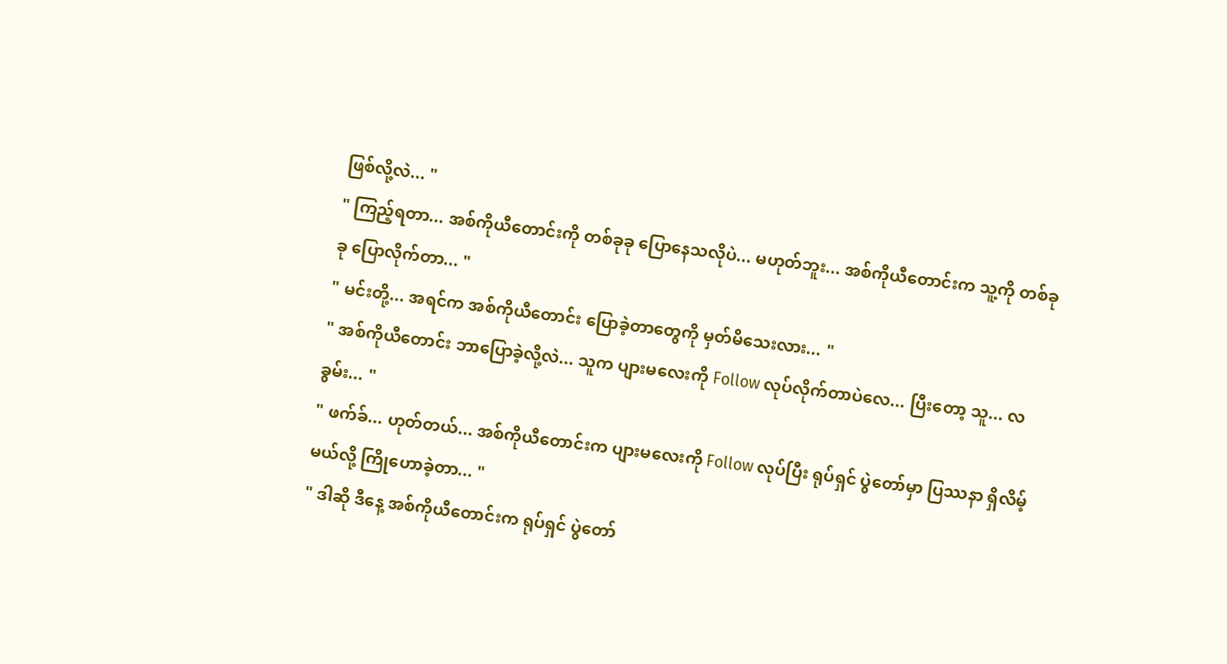ဖြစ်လို့လဲ... "
" ကြည့်ရတာ... အစ်ကိုယီတောင်းကို တစ်ခုခု ပြောနေသလိုပဲ... မဟုတ်ဘူး... အစ်ကိုယီတောင်းက သူ့ကို တစ်ခုခု ပြောလိုက်တာ... "
" မင်းတို့... အရင်က အစ်ကိုယီတောင်း ပြောခဲ့တာတွေကို မှတ်မိသေးလား... "
" အစ်ကိုယီတောင်း ဘာပြောခဲ့လို့လဲ... သူက ပျားမလေးကို Follow လုပ်လိုက်တာပဲလေ... ပြီးတော့ သူ... လခွမ်း... "
" ဖက်ခ်... ဟုတ်တယ်... အစ်ကိုယီတောင်းက ပျားမလေးကို Follow လုပ်ပြီး ရုပ်ရှင် ပွဲတော်မှာ ပြဿနာ ရှိလိမ့်မယ်လို့ ကြိုဟောခဲ့တာ... "
" ဒါဆို ဒီနေ့ အစ်ကိုယီတောင်းက ရုပ်ရှင် ပွဲတော်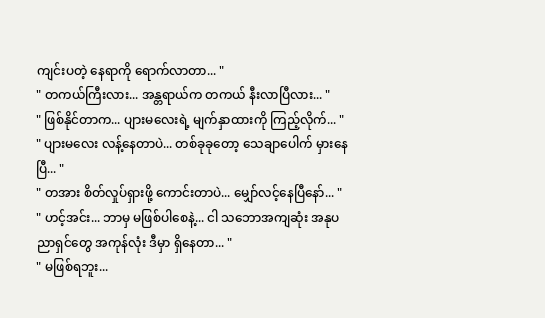ကျင်းပတဲ့ နေရာကို ရောက်လာတာ... "
" တကယ်ကြီးလား... အန္တရာယ်က တကယ် နီးလာပြီလား... "
" ဖြစ်နိုင်တာက... ပျားမလေးရဲ့ မျက်နှာထားကို ကြည့်လိုက်... "
" ပျားမလေး လန့်နေတာပဲ... တစ်ခုခုတော့ သေချာပေါက် မှားနေပြီ... "
" တအား စိတ်လှုပ်ရှားဖို့ ကောင်းတာပဲ... မျှော်လင့်နေပြီနော်... "
" ဟင့်အင်း... ဘာမှ မဖြစ်ပါစေနဲ့... ငါ သဘောအကျဆုံး အနုပညာရှင်တွေ အကုန်လုံး ဒီမှာ ရှိနေတာ... "
" မဖြစ်ရဘူး...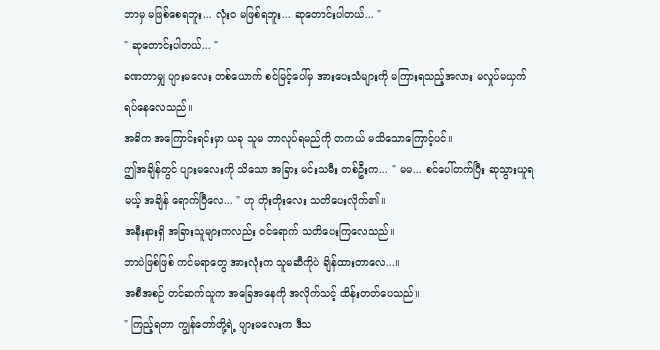ဘာမှ မဖြစ်စေရဘူး... လုံးဝ မဖြစ်ရဘူး... ဆုတောင်းပါတယ်... "
" ဆုတောင်းပါတယ်... "
ခဏတာမျှ ပျားမလေး တစ်ယောက် စင်မြင့်ပေါ်မှ အားပေးသံများကို မကြားရသည့်အလား မလှုပ်မယှက် ရပ်နေလေသည်။
အဓိက အကြောင်းရင်းမှာ ယခု သူမ ဘာလုပ်ရမည်ကို တကယ် မသိသောကြောင့်ပင်။
ဤအချိန်တွင် ပျားမလေးကို သိသော အခြား မင်းသမီး တစ်ဦးက... " မမ... စင်ပေါ်တက်ပြီး ဆုသွားယူရမယ့် အချိန် ရောက်ပြီလေ... " ဟု တိုးတိုးလေး သတိပေးလိုက်၏။
အနီးနားရှိ အခြားသူများကလည်း ဝင်ရောက် သတိပေးကြလေသည်။
ဘာပဲဖြစ်ဖြစ် ကင်မရာတွေ အားလုံးက သူမဆီကိုပဲ ချိန်ထားတာလေ...။
အစီအစဉ် တင်ဆက်သူက အခြေအနေကို အလိုက်သင့် ထိန်းတတ်ပေသည်။
" ကြည့်ရတာ ကျွန်တော်တို့ရဲ့ ပျားမလေးက ဒီသ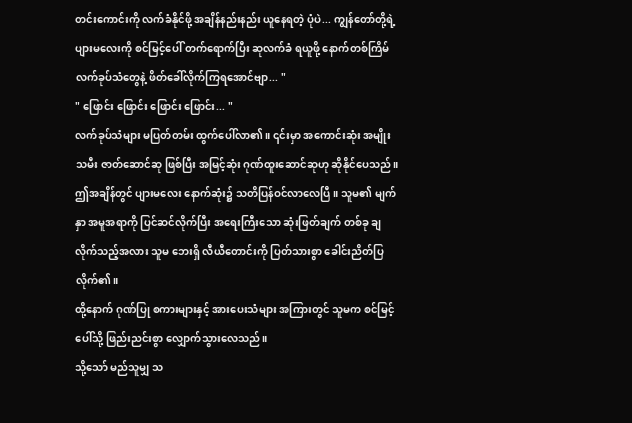တင်းကောင်းကို လက်ခံနိုင်ဖို့ အချိန်နည်းနည်း ယူနေရတဲ့ ပုံပဲ... ကျွန်တော်တို့ရဲ့ ပျားမလေးကို စင်မြင့်ပေါ် တက်ရောက်ပြီး ဆုလက်ခံ ရယူဖို့ နောက်တစ်ကြိမ် လက်ခုပ်သံတွေနဲ့ ဖိတ်ခေါ်လိုက်ကြရအောင်ဗျာ... "
" ဖြောင်း ဖြောင်း ဖြောင်း ဖြောင်း... "
လက်ခုပ်သံများ မပြတ်တမ်း ထွက်ပေါ်လာ၏။ ၎င်းမှာ အကောင်းဆုံး အမျိုးသမီး ဇာတ်ဆောင်ဆု ဖြစ်ပြီး အမြင့်ဆုံး ဂုဏ်ထူးဆောင်ဆုဟု ဆိုနိုင်ပေသည်။
ဤအချိန်တွင် ပျားမလေး နောက်ဆုံး၌ သတိပြန်ဝင်လာလေပြီ။ သူမ၏ မျက်နှာ အမူအရာကို ပြင်ဆင်လိုက်ပြီး အရေးကြီးသော ဆုံးဖြတ်ချက် တစ်ခု ချလိုက်သည့်အလား သူမ ဘေးရှိ လီယီတောင်းကို ပြတ်သားစွာ ခေါင်းညိတ်ပြလိုက်၏။
ထို့နောက် ဂုဏ်ပြု စကားများနှင့် အားပေးသံများ အကြားတွင် သူမက စင်မြင့်ပေါ်သို့ ဖြည်းညင်းစွာ လျှောက်သွားလေသည်။
သို့သော် မည်သူမျှ သ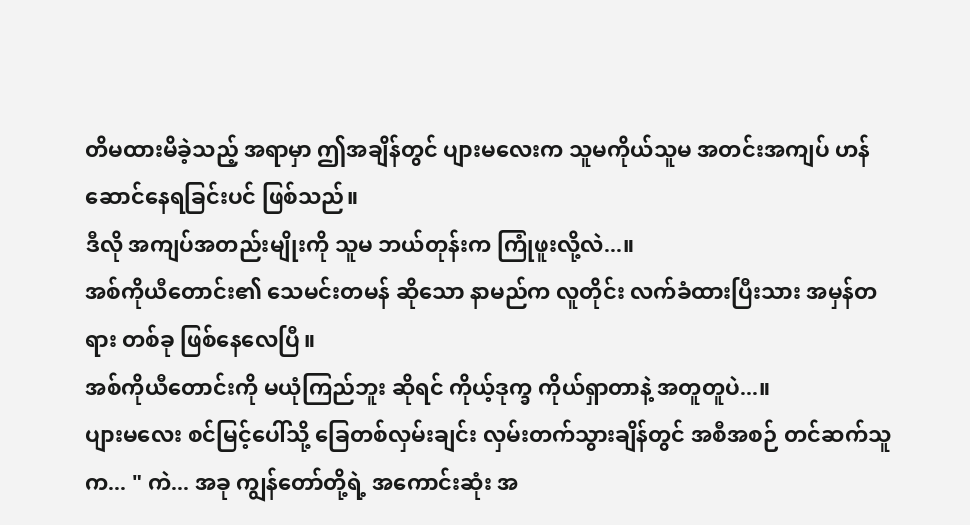တိမထားမိခဲ့သည့် အရာမှာ ဤအချိန်တွင် ပျားမလေးက သူမကိုယ်သူမ အတင်းအကျပ် ဟန်ဆောင်နေရခြင်းပင် ဖြစ်သည်။
ဒီလို အကျပ်အတည်းမျိုးကို သူမ ဘယ်တုန်းက ကြုံဖူးလို့လဲ...။
အစ်ကိုယီတောင်း၏ သေမင်းတမန် ဆိုသော နာမည်က လူတိုင်း လက်ခံထားပြီးသား အမှန်တရား တစ်ခု ဖြစ်နေလေပြီ။
အစ်ကိုယီတောင်းကို မယုံကြည်ဘူး ဆိုရင် ကိုယ့်ဒုက္ခ ကိုယ်ရှာတာနဲ့ အတူတူပဲ...။
ပျားမလေး စင်မြင့်ပေါ်သို့ ခြေတစ်လှမ်းချင်း လှမ်းတက်သွားချိန်တွင် အစီအစဉ် တင်ဆက်သူက... " ကဲ... အခု ကျွန်တော်တို့ရဲ့ အကောင်းဆုံး အ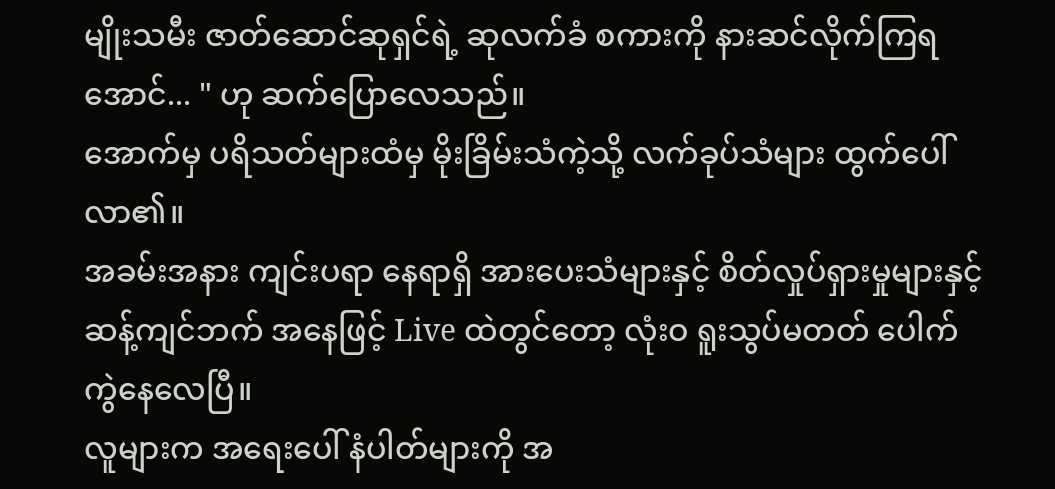မျိုးသမီး ဇာတ်ဆောင်ဆုရှင်ရဲ့ ဆုလက်ခံ စကားကို နားဆင်လိုက်ကြရအောင်... " ဟု ဆက်ပြောလေသည်။
အောက်မှ ပရိသတ်များထံမှ မိုးခြိမ်းသံကဲ့သို့ လက်ခုပ်သံများ ထွက်ပေါ်လာ၏။
အခမ်းအနား ကျင်းပရာ နေရာရှိ အားပေးသံများနှင့် စိတ်လှုပ်ရှားမှုများနှင့် ဆန့်ကျင်ဘက် အနေဖြင့် Live ထဲတွင်တော့ လုံးဝ ရူးသွပ်မတတ် ပေါက်ကွဲနေလေပြီ။
လူများက အရေးပေါ် နံပါတ်များကို အ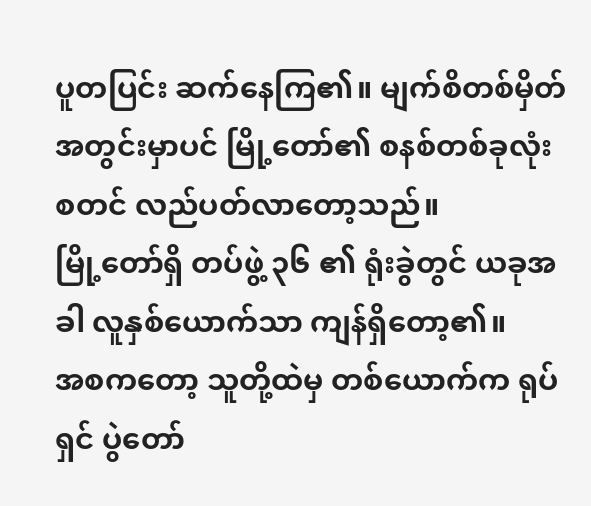ပူတပြင်း ဆက်နေကြ၏။ မျက်စိတစ်မှိတ် အတွင်းမှာပင် မြို့တော်၏ စနစ်တစ်ခုလုံး စတင် လည်ပတ်လာတော့သည်။
မြို့တော်ရှိ တပ်ဖွဲ့ ၃၆ ၏ ရုံးခွဲတွင် ယခုအခါ လူနှစ်ယောက်သာ ကျန်ရှိတော့၏။
အစကတော့ သူတို့ထဲမှ တစ်ယောက်က ရုပ်ရှင် ပွဲတော်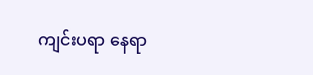ကျင်းပရာ နေရာ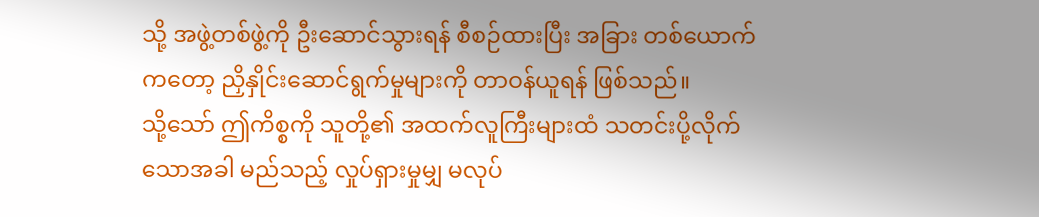သို့ အဖွဲ့တစ်ဖွဲ့ကို ဦးဆောင်သွားရန် စီစဉ်ထားပြီး အခြား တစ်ယောက်ကတော့ ညှိနှိုင်းဆောင်ရွက်မှုများကို တာဝန်ယူရန် ဖြစ်သည်။
သို့သော် ဤကိစ္စကို သူတို့၏ အထက်လူကြီးများထံ သတင်းပို့လိုက်သောအခါ မည်သည့် လှုပ်ရှားမှုမျှ မလုပ်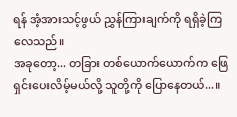ရန် အံ့အားသင့်ဖွယ် ညွှန်ကြားချက်ကို ရရှိခဲ့ကြလေသည်။
အခုတော့... တခြား တစ်ယောက်ယောက်က ဖြေရှင်းပေးလိမ့်မယ်လို့ သူတို့ကို ပြောနေတယ်...။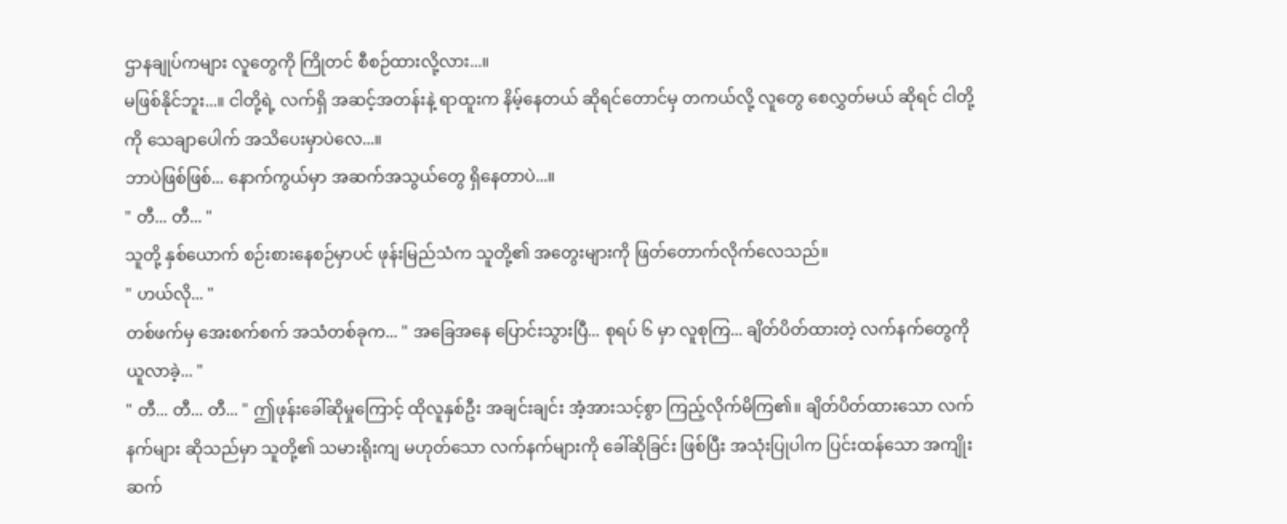ဌာနချုပ်ကများ လူတွေကို ကြိုတင် စီစဉ်ထားလို့လား...။
မဖြစ်နိုင်ဘူး...။ ငါတို့ရဲ့ လက်ရှိ အဆင့်အတန်းနဲ့ ရာထူးက နိမ့်နေတယ် ဆိုရင်တောင်မှ တကယ်လို့ လူတွေ စေလွှတ်မယ် ဆိုရင် ငါတို့ကို သေချာပေါက် အသိပေးမှာပဲလေ...။
ဘာပဲဖြစ်ဖြစ်... နောက်ကွယ်မှာ အဆက်အသွယ်တွေ ရှိနေတာပဲ...။
" တီ... တီ... "
သူတို့ နှစ်ယောက် စဉ်းစားနေစဉ်မှာပင် ဖုန်းမြည်သံက သူတို့၏ အတွေးများကို ဖြတ်တောက်လိုက်လေသည်။
" ဟယ်လို... "
တစ်ဖက်မှ အေးစက်စက် အသံတစ်ခုက... " အခြေအနေ ပြောင်းသွားပြီ... စုရပ် ၆ မှာ လူစုကြ... ချိတ်ပိတ်ထားတဲ့ လက်နက်တွေကို ယူလာခဲ့... "
" တီ... တီ... တီ... " ဤဖုန်းခေါ်ဆိုမှုကြောင့် ထိုလူနှစ်ဦး အချင်းချင်း အံ့အားသင့်စွာ ကြည့်လိုက်မိကြ၏။ ချိတ်ပိတ်ထားသော လက်နက်များ ဆိုသည်မှာ သူတို့၏ သမားရိုးကျ မဟုတ်သော လက်နက်များကို ခေါ်ဆိုခြင်း ဖြစ်ပြီး အသုံးပြုပါက ပြင်းထန်သော အကျိုးဆက်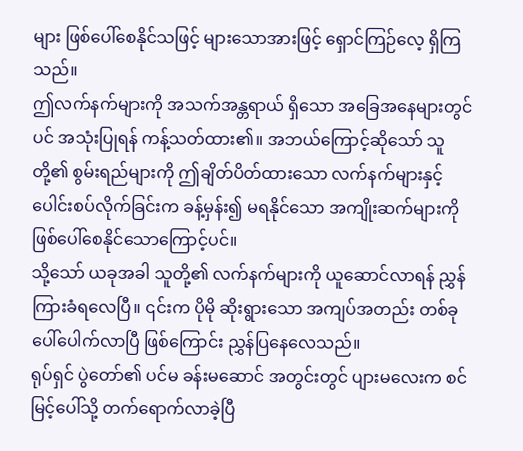များ ဖြစ်ပေါ်စေနိုင်သဖြင့် များသောအားဖြင့် ရှောင်ကြဉ်လေ့ ရှိကြသည်။
ဤလက်နက်များကို အသက်အန္တရာယ် ရှိသော အခြေအနေများတွင်ပင် အသုံးပြုရန် ကန့်သတ်ထား၏။ အဘယ်ကြောင့်ဆိုသော် သူတို့၏ စွမ်းရည်များကို ဤချိတ်ပိတ်ထားသော လက်နက်များနှင့် ပေါင်းစပ်လိုက်ခြင်းက ခန့်မှန်း၍ မရနိုင်သော အကျိုးဆက်များကို ဖြစ်ပေါ်စေနိုင်သောကြောင့်ပင်။
သို့သော် ယခုအခါ သူတို့၏ လက်နက်များကို ယူဆောင်လာရန် ညွှန်ကြားခံရလေပြီ။ ၎င်းက ပိုမို ဆိုးရွားသော အကျပ်အတည်း တစ်ခု ပေါ်ပေါက်လာပြီ ဖြစ်ကြောင်း ညွှန်ပြနေလေသည်။
ရုပ်ရှင် ပွဲတော်၏ ပင်မ ခန်းမဆောင် အတွင်းတွင် ပျားမလေးက စင်မြင့်ပေါ်သို့ တက်ရောက်လာခဲ့ပြီ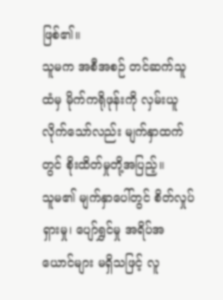ဖြစ်၏။
သူမက အစီအစဉ် တင်ဆက်သူထံမှ မိုက်ကရိုဖုန်းကို လှမ်းယူလိုက်သော်လည်း မျက်နှာထက်တွင် စိုးထိတ်မှုတို့အပြည့်။
သူမ၏ မျက်နှာပေါ်တွင် စိတ်လှုပ်ရှားမှု၊ ပျော်ရွှင်မှု အရိပ်အယောင်များ မရှိသဖြင့် လူ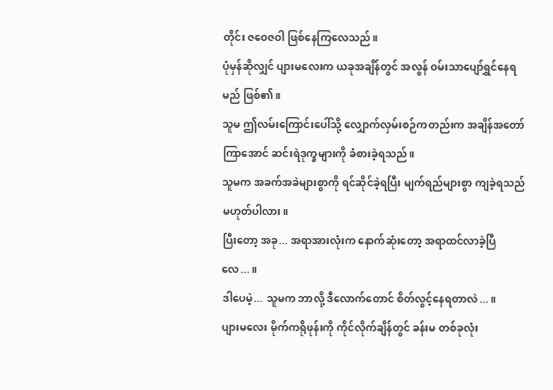တိုင်း ဇဝေဇဝါ ဖြစ်နေကြလေသည်။
ပုံမှန်ဆိုလျှင် ပျားမလေးက ယခုအချိန်တွင် အလွန် ဝမ်းသာပျော်ရွှင်နေရမည် ဖြစ်၏။
သူမ ဤလမ်းကြောင်းပေါ်သို့ လျှောက်လှမ်းစဉ်ကတည်းက အချိန်အတော်ကြာအောင် ဆင်းရဲဒုက္ခများကို ခံစားခဲ့ရသည်။
သူမက အခက်အခဲများစွာကို ရင်ဆိုင်ခဲ့ရပြီး မျက်ရည်များစွာ ကျခဲ့ရသည် မဟုတ်ပါလား။
ပြီးတော့ အခု... အရာအားလုံးက နောက်ဆုံးတော့ အရာထင်လာခဲ့ပြီလေ...။
ဒါပေမဲ့... သူမက ဘာလို့ ဒီလောက်တောင် စိတ်လွင့်နေရတာလဲ...။
ပျားမလေး မိုက်ကရိုဖုန်းကို ကိုင်လိုက်ချိန်တွင် ခန်းမ တစ်ခုလုံး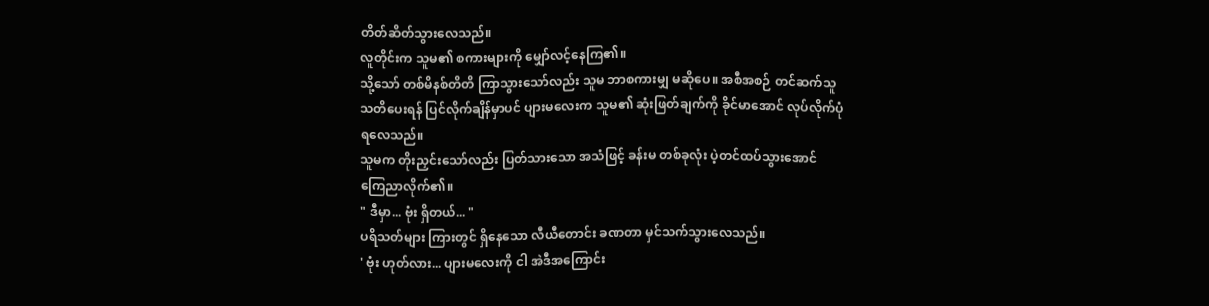တိတ်ဆိတ်သွားလေသည်။
လူတိုင်းက သူမ၏ စကားများကို မျှော်လင့်နေကြ၏။
သို့သော် တစ်မိနစ်တိတိ ကြာသွားသော်လည်း သူမ ဘာစကားမျှ မဆိုပေ။ အစီအစဉ် တင်ဆက်သူ သတိပေးရန် ပြင်လိုက်ချိန်မှာပင် ပျားမလေးက သူမ၏ ဆုံးဖြတ်ချက်ကို ခိုင်မာအောင် လုပ်လိုက်ပုံ ရလေသည်။
သူမက တိုးညှင်းသော်လည်း ပြတ်သားသော အသံဖြင့် ခန်းမ တစ်ခုလုံး ပဲ့တင်ထပ်သွားအောင် ကြေညာလိုက်၏။
" ဒီမှာ... ဗုံး ရှိတယ်... "
ပရိသတ်များ ကြားတွင် ရှိနေသော လီယီတောင်း ခဏတာ မှင်သက်သွားလေသည်။
' ဗုံး ဟုတ်လား... ပျားမလေးကို ငါ အဲဒီအကြောင်း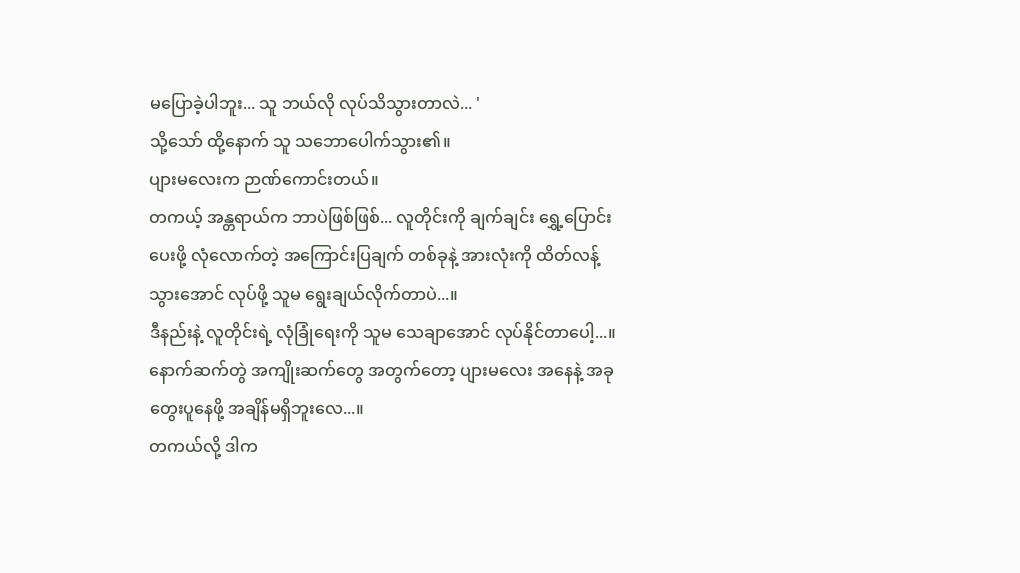မပြောခဲ့ပါဘူး... သူ ဘယ်လို လုပ်သိသွားတာလဲ... '
သို့သော် ထို့နောက် သူ သဘောပေါက်သွား၏။
ပျားမလေးက ဉာဏ်ကောင်းတယ်။
တကယ့် အန္တရာယ်က ဘာပဲဖြစ်ဖြစ်... လူတိုင်းကို ချက်ချင်း ရွှေ့ပြောင်းပေးဖို့ လုံလောက်တဲ့ အကြောင်းပြချက် တစ်ခုနဲ့ အားလုံးကို ထိတ်လန့်သွားအောင် လုပ်ဖို့ သူမ ရွေးချယ်လိုက်တာပဲ...။
ဒီနည်းနဲ့ လူတိုင်းရဲ့ လုံခြုံရေးကို သူမ သေချာအောင် လုပ်နိုင်တာပေါ့...။
နောက်ဆက်တွဲ အကျိုးဆက်တွေ အတွက်တော့ ပျားမလေး အနေနဲ့ အခု တွေးပူနေဖို့ အချိန်မရှိဘူးလေ...။
တကယ်လို့ ဒါက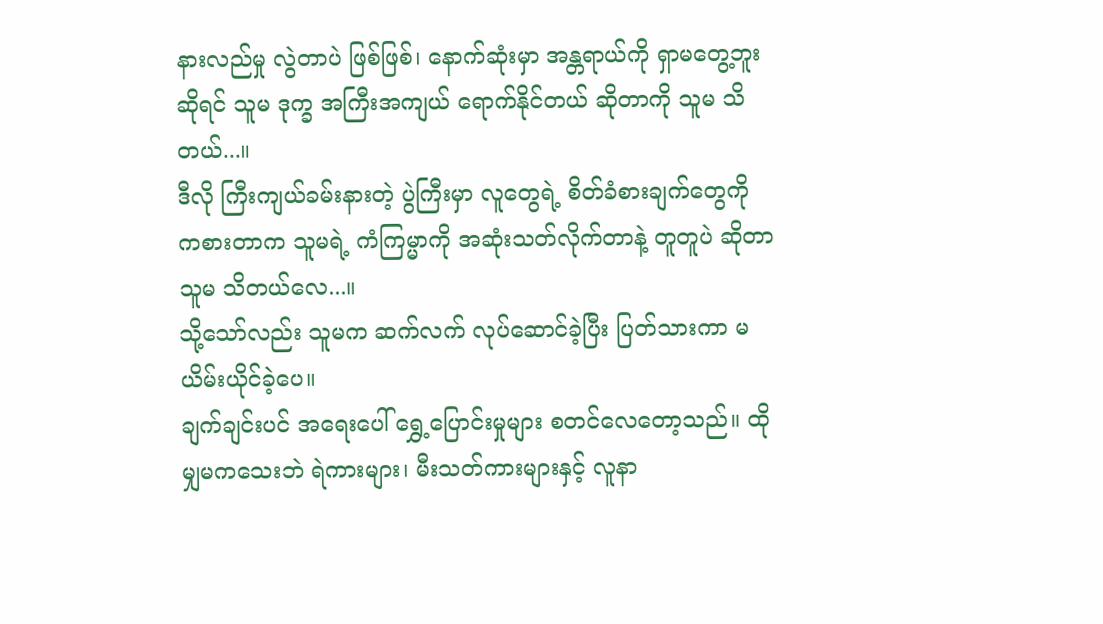နားလည်မှု လွဲတာပဲ ဖြစ်ဖြစ်၊ နောက်ဆုံးမှာ အန္တရာယ်ကို ရှာမတွေ့ဘူး ဆိုရင် သူမ ဒုက္ခ အကြီးအကျယ် ရောက်နိုင်တယ် ဆိုတာကို သူမ သိတယ်...။
ဒီလို ကြီးကျယ်ခမ်းနားတဲ့ ပွဲကြီးမှာ လူတွေရဲ့ စိတ်ခံစားချက်တွေကို ကစားတာက သူမရဲ့ ကံကြမ္မာကို အဆုံးသတ်လိုက်တာနဲ့ တူတူပဲ ဆိုတာ သူမ သိတယ်လေ...။
သို့သော်လည်း သူမက ဆက်လက် လုပ်ဆောင်ခဲ့ပြီး ပြတ်သားကာ မယိမ်းယိုင်ခဲ့ပေ။
ချက်ချင်းပင် အရေးပေါ် ရွှေ့ပြောင်းမှုများ စတင်လေတော့သည်။ ထိုမျှမကသေးဘဲ ရဲကားများ၊ မီးသတ်ကားများနှင့် လူနာ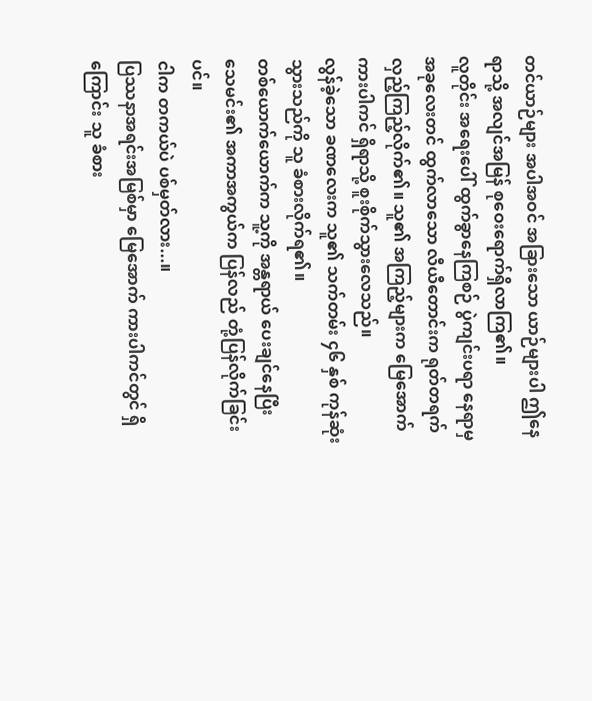တင်ယာဉ်များ အပါအဝင် အခြားသော ယာဉ်များပါ ဤနေရာသို့ အလျင်အမြန် စုဝေးရောက်ရှိလာကြ၏။
လူတိုင်း အရေးပေါ် ထွက်ခွာနေကြစဉ် ပွဲကျင်းပရာ နေရာမှ အခုလေးတင် ထွက်လာသော လီယီတောင်းက ရုတ်တရက် လှည့်ကြည့်လိုက်၏။ သူ၏ အကြည့်များက မြေအောက် ကားပါကင် ရှိရာသို့ စူးစိုက်သွားလေသည်။
လွန်ခဲ့သော ခဏလေးက သူ၏ သက်တမ်း ၄၆ နှစ် ကုန်ဆုံးသွားသည်ကို သူ ခံစားလိုက်ရ၏။
တစ်ယောက်ယောက်က သူ့ကို အန္တရာယ် ပေးချင်နေပြီး သေမင်း၏ အကာအကွယ်က ပြန်လည် တုံ့ပြန်လိုက်ခြင်းပင်။
ငါက တကယ်ပဲ ပစ်မှတ်လား...။
ပြဿနာအရင်းအမြစ်မှာ မြေအောက် ကားပါကင်တွင် ရှိကြောင်း သူ ခံစား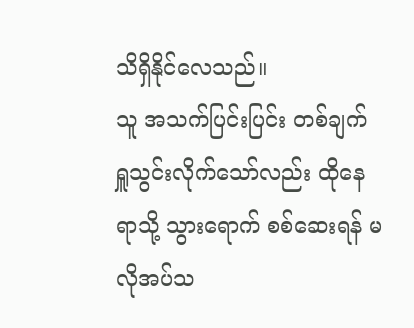သိရှိနိုင်လေသည်။
သူ အသက်ပြင်းပြင်း တစ်ချက် ရှူသွင်းလိုက်သော်လည်း ထိုနေရာသို့ သွားရောက် စစ်ဆေးရန် မလိုအပ်သ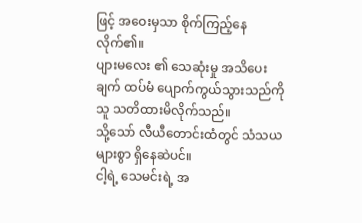ဖြင့် အဝေးမှသာ စိုက်ကြည့်နေလိုက်၏။
ပျားမလေး ၏ သေဆုံးမှု အသိပေးချက် ထပ်မံ ပျောက်ကွယ်သွားသည်ကို သူ သတိထားမိလိုက်သည်။
သို့သော် လီယီတောင်းထံတွင် သံသယများစွာ ရှိနေဆဲပင်။
ငါ့ရဲ့ သေမင်းရဲ့ အ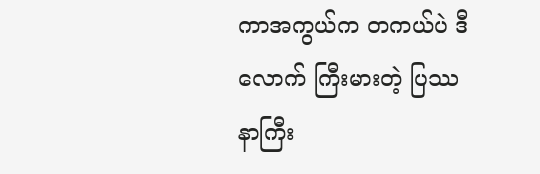ကာအကွယ်က တကယ်ပဲ ဒီလောက် ကြီးမားတဲ့ ပြဿနာကြီး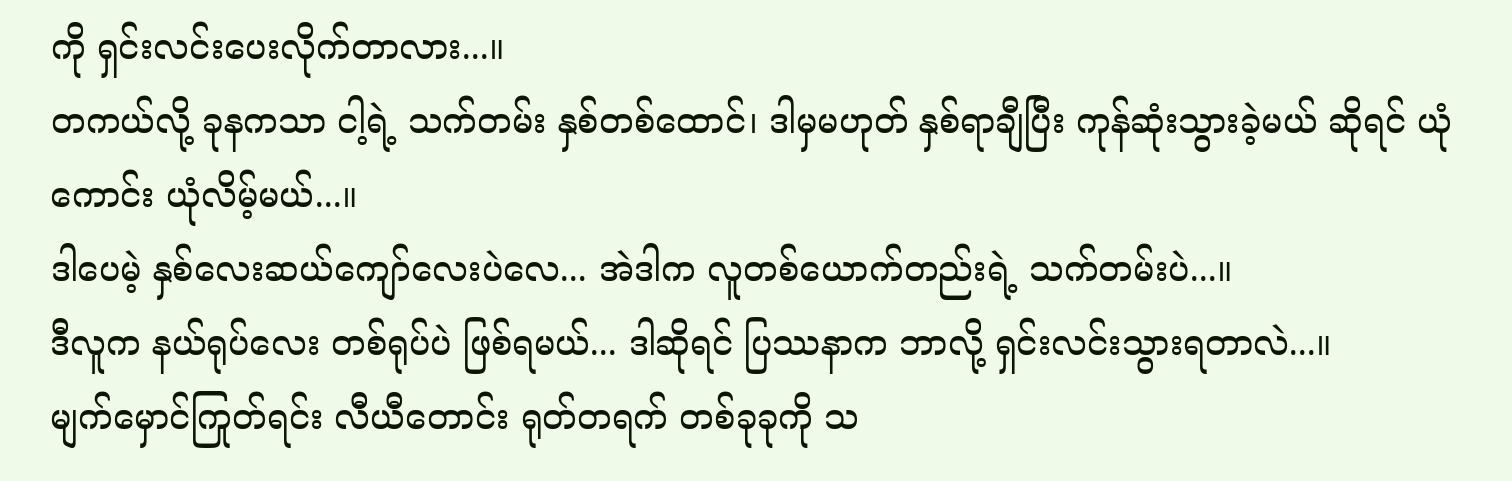ကို ရှင်းလင်းပေးလိုက်တာလား...။
တကယ်လို့ ခုနကသာ ငါ့ရဲ့ သက်တမ်း နှစ်တစ်ထောင်၊ ဒါမှမဟုတ် နှစ်ရာချီပြီး ကုန်ဆုံးသွားခဲ့မယ် ဆိုရင် ယုံကောင်း ယုံလိမ့်မယ်...။
ဒါပေမဲ့ နှစ်လေးဆယ်ကျော်လေးပဲလေ... အဲဒါက လူတစ်ယောက်တည်းရဲ့ သက်တမ်းပဲ...။
ဒီလူက နယ်ရုပ်လေး တစ်ရုပ်ပဲ ဖြစ်ရမယ်... ဒါဆိုရင် ပြဿနာက ဘာလို့ ရှင်းလင်းသွားရတာလဲ...။
မျက်မှောင်ကြုတ်ရင်း လီယီတောင်း ရုတ်တရက် တစ်ခုခုကို သ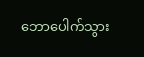ဘောပေါက်သွား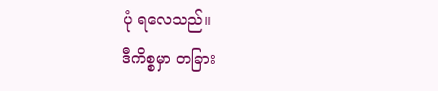ပုံ ရလေသည်။
ဒီကိစ္စမှာ တခြား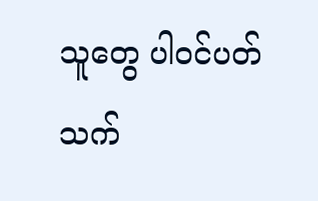သူတွေ ပါဝင်ပတ်သက်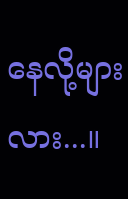နေလို့များလား...။